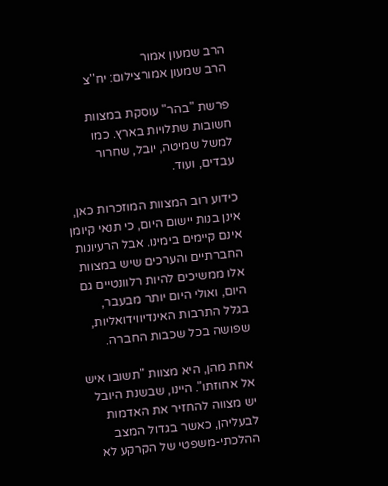הרב שמעון אמור
הרב שמעון אמורצילום: יח''צ

פרשת "בהר" עוסקת במצוות חשובות שתלויות בארץ. כמו למשל שמיטה, יובל, שחרור עבדים, ועוד.

כידוע רוב המצוות המוזכרות כאן, אינן בנות יישום היום, כי תנאי קיומן אינם קיימים בימינו. אבל הרעיונות החברתיים והערכים שיש במצוות אלו ממשיכים להיות רלוונטיים גם היום, ואולי היום יותר מבעבר, בגלל התרבות האינדיווידואליות, שפושה בכל שכבות החברה.

אחת מהן, היא מצוות "תשובו איש אל אחוזתו". היינו, שבשנת היובל יש מצווה להחזיר את האדמות לבעליהן, כאשר בגדול המצב ההלכתי-משפטי של הקרקע לא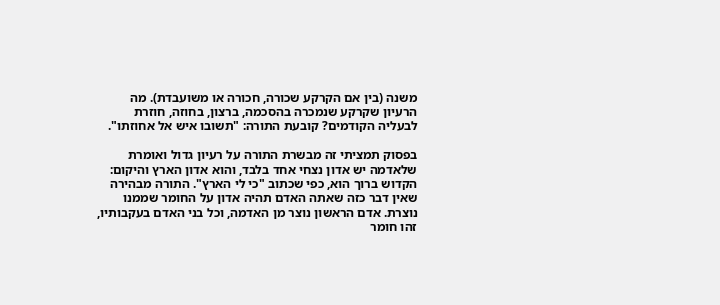משנה (בין אם הקרקע שכורה, חכורה או משועבדת). מה הרעיון שקרקע שנמכרה בהסכמה, ברצון, בחוזה, חוזרת לבעליה הקודמים? קובעת התורה: "תשובו איש אל אחוזתו".

בפסוק תמציתי זה מבשרת התורה על רעיון גדול ואומרת שלאדמה יש אדון נצחי אחד בלבד, והוא אדון הארץ והיקום: הקדוש ברוך הוא, כפי שכתוב "כי לי הארץ". התורה מבהירה שאין דבר כזה שאתה האדם תהיה אדון על החומר שממנו נוצרת. אדם הראשון נוצר מן האדמה, וכל בני האדם בעקבותיו, זהו חומר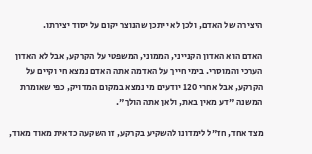היצירה של האדם, ולכן לא ייתכן שהנוצר יקום על יסוד יצירתו.

האדם הוא האדון הקנייני, הממוני, המשפטי על הקרקע, אבל לא האדון הערכי והמוסרי. בימי חייך על האדמה אתה האדם נמצא חי וקיים על הקרקע, אבל אחרי 120 יודעים מי נמצא במקום המדויק, כפי שאומרת המשנה "דע מאין באת, ולאן אתה הולך".

מצד אחד, חז"ל לימדונו להשקיע בקרקע, זו השקעה כדאית מאוד מאוד,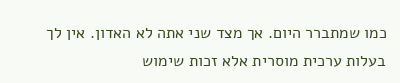כמו שמתברר היום. אך מצד שני אתה לא האדון. אין לך בעלות ערכית מוסרית אלא זכות שימוש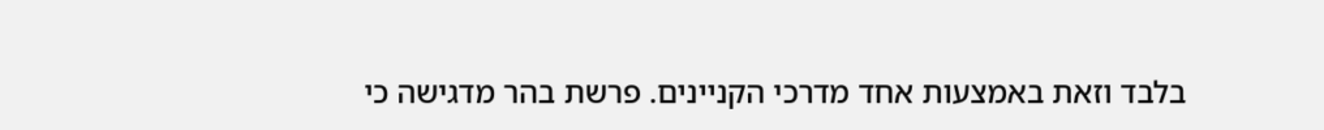בלבד וזאת באמצעות אחד מדרכי הקניינים. פרשת בהר מדגישה כי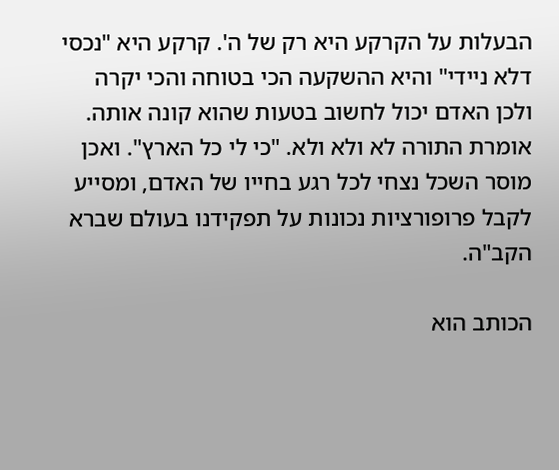הבעלות על הקרקע היא רק של ה'. קרקע היא "נכסי דלא ניידי" והיא ההשקעה הכי בטוחה והכי יקרה ולכן האדם יכול לחשוב בטעות שהוא קונה אותה. אומרת התורה לא ולא ולא. "כי לי כל הארץ". ואכן מוסר השכל נצחי לכל רגע בחייו של האדם, ומסייע לקבל פרופורציות נכונות על תפקידנו בעולם שברא הקב"ה.

הכותב הוא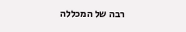רבה של המכללה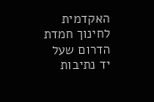האקדמית לחינוך חמדת הדרום שעל יד נתיבות